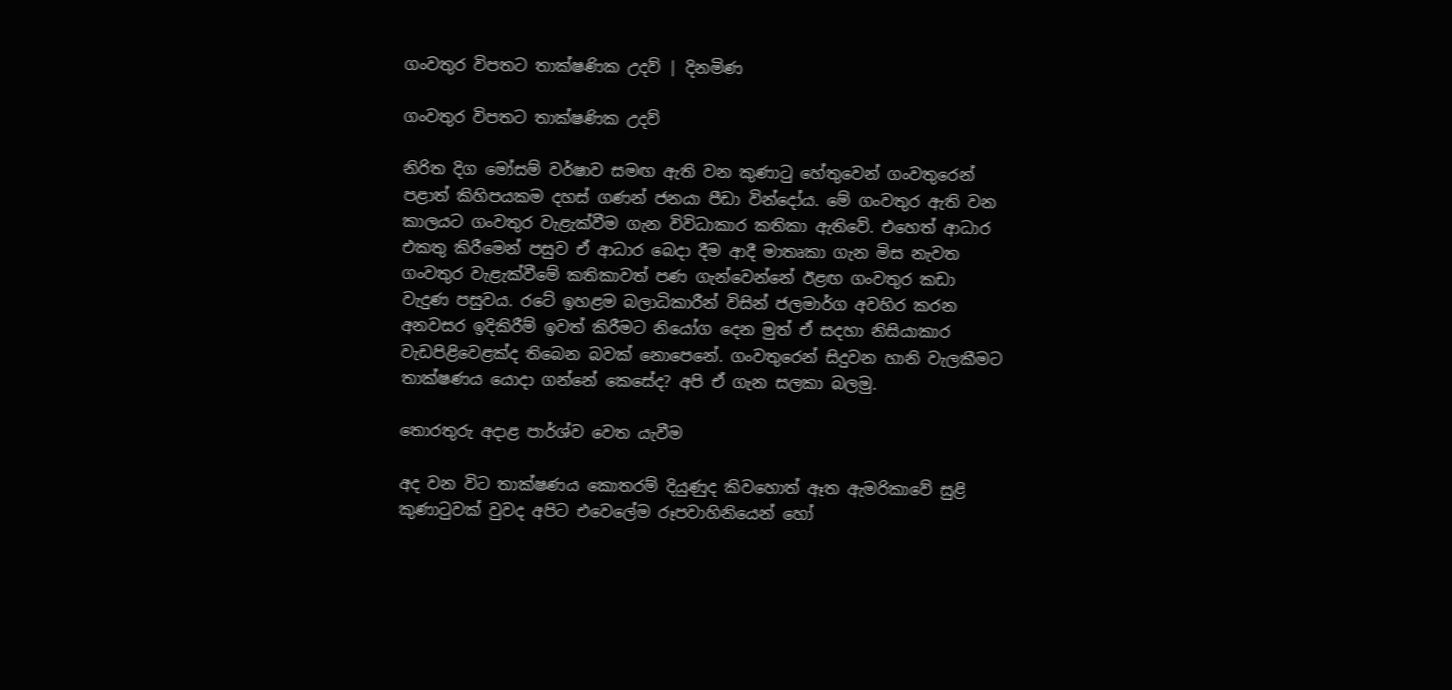ගංවතුර විපතට තාක්ෂණික උදව් | දිනමිණ

ගංවතුර විපතට තාක්ෂණික උදව්

නිරිත දිග මෝසම් වර්ෂාව සමඟ ඇති වන කුණාටු හේතුවෙන් ගංවතුරෙන් පළාත් කිහිපයකම දහස් ගණන් ජනයා පීඩා වින්දෝය. මේ ගංවතුර ඇති වන කාලයට ගංවතුර වැළැක්වීම ගැන විවිධාකාර කතිකා ඇතිවේ. එහෙත් ආධාර එකතු කිරීමෙන් පසුව ඒ ආධාර බෙදා දීම ආදී මාතෘකා ගැන මිස නැවත ගංවතුර වැළැක්වීමේ කතිකාවත් පණ ගැන්වෙන්නේ ඊළඟ ගංවතුර කඩා වැදුණ පසුවය. රටේ ඉහළම බලාධිකාරීන් විසින් ජලමාර්ග අවහිර කරන අනවසර ඉදිකිරීම් ඉවත් කිරීමට නියෝග දෙන මුත් ඒ සදහා නිසියාකාර වැඩපිළිවෙළක්ද තිබෙන බවක් නොපෙනේ. ගංවතුරෙන් සිදුවන හානි වැලකීමට තාක්ෂණය යොදා ගන්නේ කෙසේද? අපි ඒ ගැන සලකා බලමු.

තොරතුරු අදාළ පාර්ශ්ව වෙත යැවීම

අද වන විට තාක්ෂණය කොතරම් දියුණුද කිවහොත් ඈත ඇමරිකාවේ සුළි කුණාටුවක් වුවද අපිට එවෙලේම රූපවාහිනියෙන් හෝ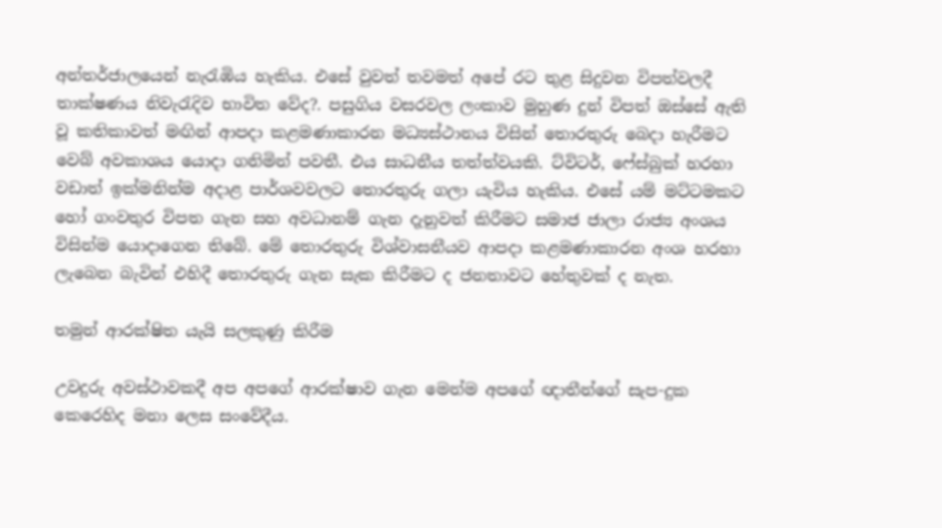අන්තර්ජාලයෙන් නැරැඹිය හැකිය. එසේ වුවත් තවමත් අපේ රට තුළ සිදුවන විපත්වලදී තාක්ෂණය නිවැරැදිව භාවිත වේද?. පසුගිය වසරවල ලංකාව මුහුණ දුන් විපත් ඔස්සේ ඇති වූ කතිකාවත් මඟින් ආපදා කළමණාකාරන මධ්‍යස්ථානය විසින් තොරතුරු බෙදා හැරීමට වෙබ් අවකාශය යොදා ගනිමින් පවතී. එය සාධනීය තත්ත්වයකි. ට්විටර්, ෆේස්බුක් හරහා වඩාත් ඉක්මනින්ම අදාළ පාර්ශවවලට තොරතුරු ගලා යැවිය හැකිය. එසේ යම් මට්ටමකට හෝ ගංවතුර විපත ගැන සහ අවධානම් ගැන දැනුවත් කිරීමට සමාජ ජාලා රාජ්‍ය අංශය විසින්ම යොදාගෙන තිබේ. මේ තොරතුරු විශ්වාසනීයව ආපදා කළමණාකාරන අංශ හරහා ලැබෙන බැවින් එහිදී තොරතුරු ගැන සැක කිරීමට ද ජනතාවට හේතුවක් ද නැත.

තමුන් ආරක්ෂිත යැයි සලකුණු කිරීම

උවදුරු අවස්ථාවකදී අප අපගේ ආරක්ෂාව ගැන මෙන්ම අපගේ ඥාතීන්ගේ සැප-දුක කෙරෙහිද මනා ලෙස සංවේදීය.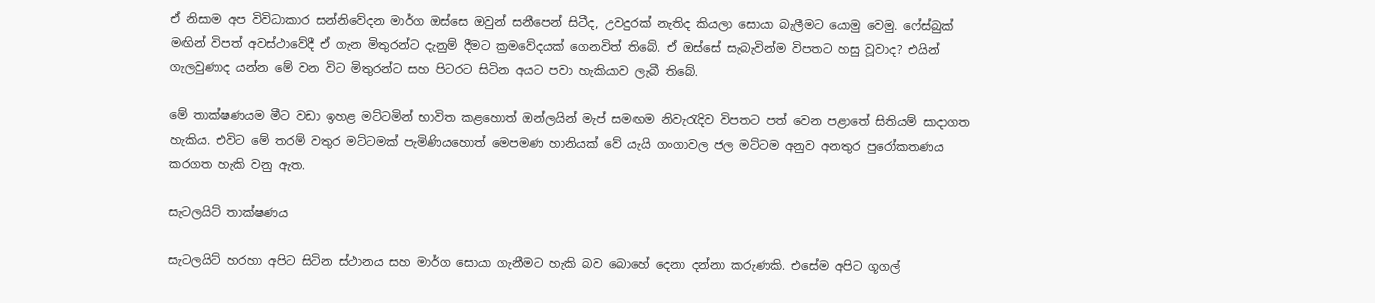ඒ නිසාම අප විවිධාකාර සන්නිවේදන මාර්ග ඔස්සෙ ඔවුන් සනීපෙන් සිටීද, උවදුරක් නැතිද කියලා සොයා බැලීමට යොමු වෙමු. ෆේස්බුක් මඟින් විපත් අවස්ථාවේදී ඒ ගැන මිතුරන්ට දැනුම් දීමට ක්‍රමවේදයක් ගෙනවිත් තිබේ. ඒ ඔස්සේ සැබැවින්ම විපතට හසු වූවාද? එයින් ගැලවුණාද යන්න මේ වන විට මිතුරන්ට සහ පිටරට සිටින අයට පවා හැකියාව ලැබී තිබේ.

මේ තාක්ෂණයම මීට වඩා ඉහළ මට්ටමින් භාවිත කළහොත් ඔන්ලයින් මැප් සමඟම නිවැරැදිව විපතට පත් වෙන පළාතේ සිතියම් සාදාගත හැකිය. එවිට මේ තරම් වතුර මට්ටමක් පැමිණියහොත් මෙපමණ හානියක් වේ යැයි ගංගාවල ජල මට්ටම අනුව අනතුර පුරෝකතණය කරගත හැකි වනු ඇත.

සැටලයිට් තාක්ෂණය

සැටලයිට් හරහා අපිට සිටින ස්ථානය සහ මාර්ග සොයා ගැනීමට හැකි බව බොහේ දෙනා දන්නා කරුණකි. එසේම අපිට ගූගල්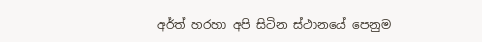අර්ත් හරහා අපි සිටින ස්ථානයේ පෙනුම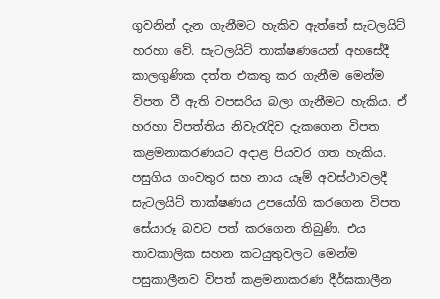ගුවනින් දැන ගැනීමට හැකිව ඇත්තේ සැටලයිට් හරහා වේ. සැටලයිට් තාක්ෂණයෙන් අහසේදී කාලගුණික දත්ත එකතු කර ගැනීම මෙන්ම විපත වී ඇති වපසරිය බලා ගැනීමට හැකිය. ඒ හරහා විපත්තිය නිවැරැදිව දැකගෙන විපත කළමනාකරණයට අදාළ පියවර ගත හැකිය. පසුගිය ගංවතුර සහ නාය යෑම් අවස්ථාවලදී සැටලයිට් තාක්ෂණය උපයෝගි කරගෙන විපත සේයාරූ බවට පත් කරගෙන තිබුණි. එය තාවකාලික සහන කටයුතුවලට මෙන්ම පසුකාලීනව විපත් කළමනාකරණ දීර්ඝකාලීන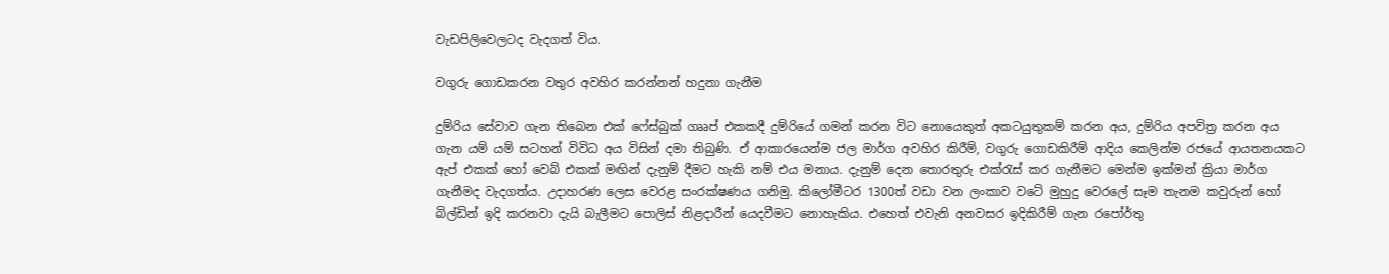වැඩපිලිවෙලටද වැදගත් විය.

වගුරු ගොඩකරන වතුර අවහිර කරන්නන් හදුනා ගැනීම

දුම්රිය සේවාව ගැන තිබෙන එක් ෆේස්බුක් ගෲප් එකකදී දුම්රියේ ගමන් කරන විට නොයෙකුත් අකටයුතුකම් කරන අය, දුම්රිය අපවිත්‍ර කරන අය ගැන යම් යම් සටහන් විවිධ අය විසින් දමා තිබුණි. ඒ ආකාරයෙන්ම ජල මාර්ග අවහිර කිරීම්, වගුරු ගොඩකිරීම් ආදිය කෙලින්ම රජයේ ආයතනයකට ඇප් එකක් හෝ වෙබ් එකක් මඟින් දැනුම් දීමට හැකි නම් එය මනාය. දැනුම් දෙන තොරතුරු එක්රැස් කර ගැනීමට මෙන්ම ඉක්මන් ක්‍රියා මාර්ග ගැනීමද වැදගත්ය. උදාහරණ ලෙස වෙරළ සංරක්ෂණය ගනිමු. කිලෝමීටර 1300ත් වඩා වන ලංකාව වටේ මුහුදු වෙරලේ සෑම තැනම කවුරුන් හෝ බිල්ඩින් ඉදි කරනවා දැයි බැලීමට පොලිස් නිළදාරීන් යෙදවීමට නොහැකිය. එහෙත් එවැනි අනවසර ඉදිකිරීම් ගැන රපෝර්තු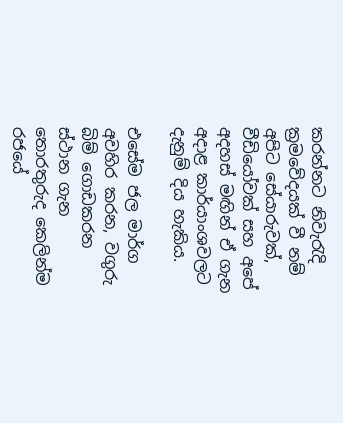කරන්නට නිවැරැදි ක්‍රමවේදයක් වී නම් අපිට සේයාරුවක්, වීඩියෝවක් සහ අපේ අදහස් මඟින් ඒ ගැන අදාළ කාර්යාංශවලට දැනුම් දිය හැකිය.

එසේම ජල මාර්ග අවහිර කරන, වගුරු බිම් ගොඩකරන ස්ථාන ගැන තොරතුරුද කෙලින්ම රජයේ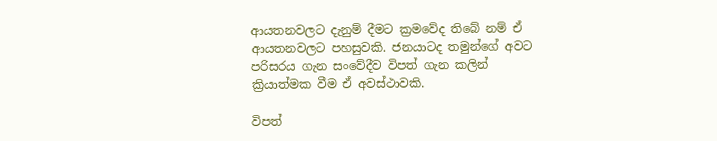ආයතනවලට දැනුම් දීමට ක්‍රමවේද තිබේ නම් ඒ ආයතනවලට පහසුවකි. ජනයාටද තමුන්ගේ අවට පරිසරය ගැන සංවේදීව විපත් ගැන කලින් ක්‍රියාත්මක වීම ඒ අවස්ථාවකි.

විපත්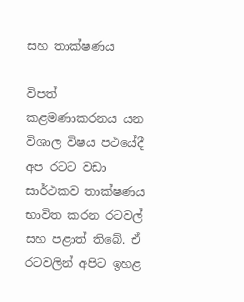සහ තාක්ෂණය

විපත් කළමණාකරනය යන විශාල විෂය පථයේදී අප රටට වඩා සාර්ථකව තාක්ෂණය භාවිත කරන රටවල් සහ පළාත් තිබේ. ඒ රටවලින් අපිට ඉහළ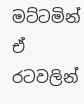මට්ටමින් ඒ රටවලින්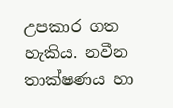උපකාර ගත හැකිය. නවීන තාක්ෂණය හා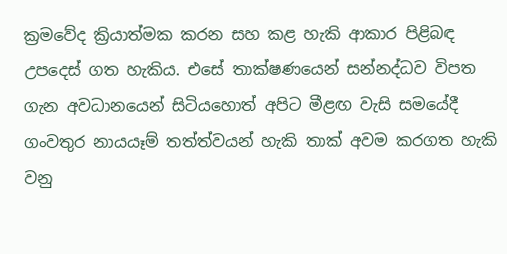ක්‍රමවේද ක්‍රියාත්මක කරන සහ කළ හැකි ආකාර පිළිබඳ උපදෙස් ගත හැකිය. එසේ තාක්ෂණයෙන් සන්නද්ධව විපත ගැන අවධානයෙන් සිටියහොත් අපිට මීළඟ වැසි සමයේදී ගංවතුර නායයෑම් තත්ත්වයන් හැකි තාක් අවම කරගත හැකි වනු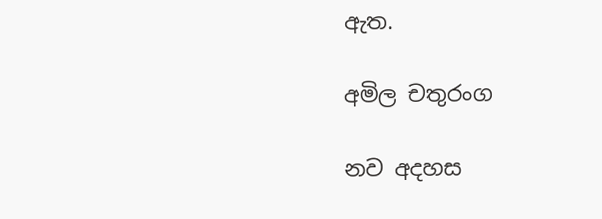ඇත.

අමිල චතුරංග

නව අදහස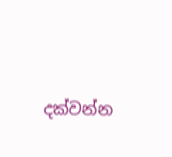දක්වන්න